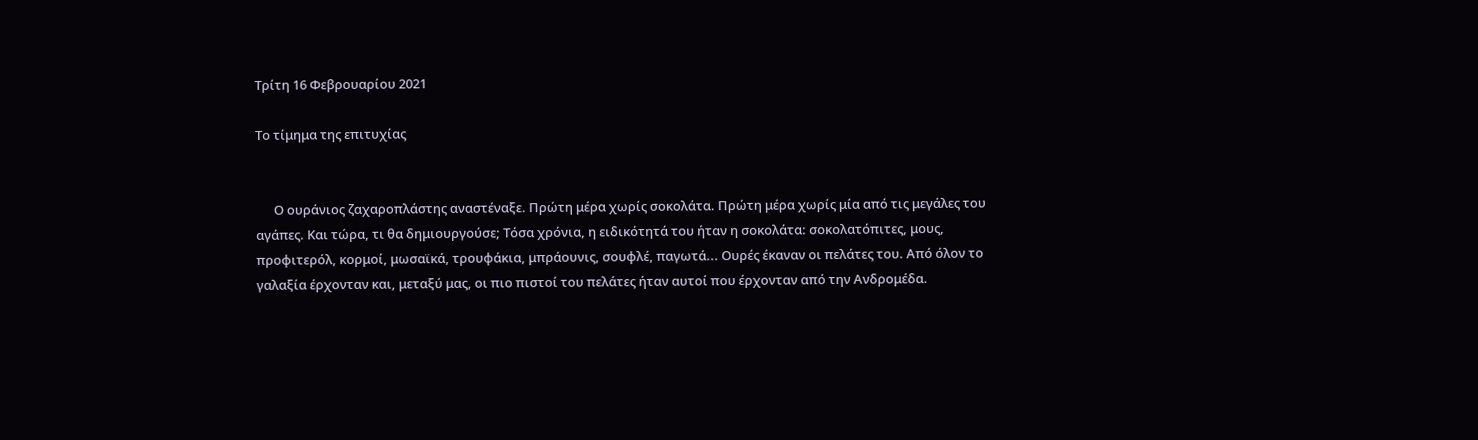Τρίτη 16 Φεβρουαρίου 2021

Το τίμημα της επιτυχίας


      Ο ουράνιος ζαχαροπλάστης αναστέναξε. Πρώτη μέρα χωρίς σοκολάτα. Πρώτη μέρα χωρίς μία από τις μεγάλες του αγάπες. Και τώρα, τι θα δημιουργούσε; Τόσα χρόνια, η ειδικότητά του ήταν η σοκολάτα: σοκολατόπιτες, μους, προφιτερόλ, κορμοί, μωσαϊκά, τρουφάκια, μπράουνις, σουφλέ, παγωτά... Ουρές έκαναν οι πελάτες του. Από όλον το γαλαξία έρχονταν και, μεταξύ μας, οι πιο πιστοί του πελάτες ήταν αυτοί που έρχονταν από την Ανδρομέδα.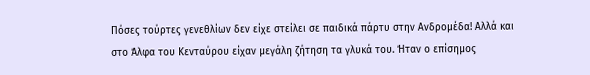Πόσες τούρτες γενεθλίων δεν είχε στείλει σε παιδικά πάρτυ στην Ανδρομέδα! Αλλά και στο Άλφα του Κενταύρου είχαν μεγάλη ζήτηση τα γλυκά του. Ήταν ο επίσημος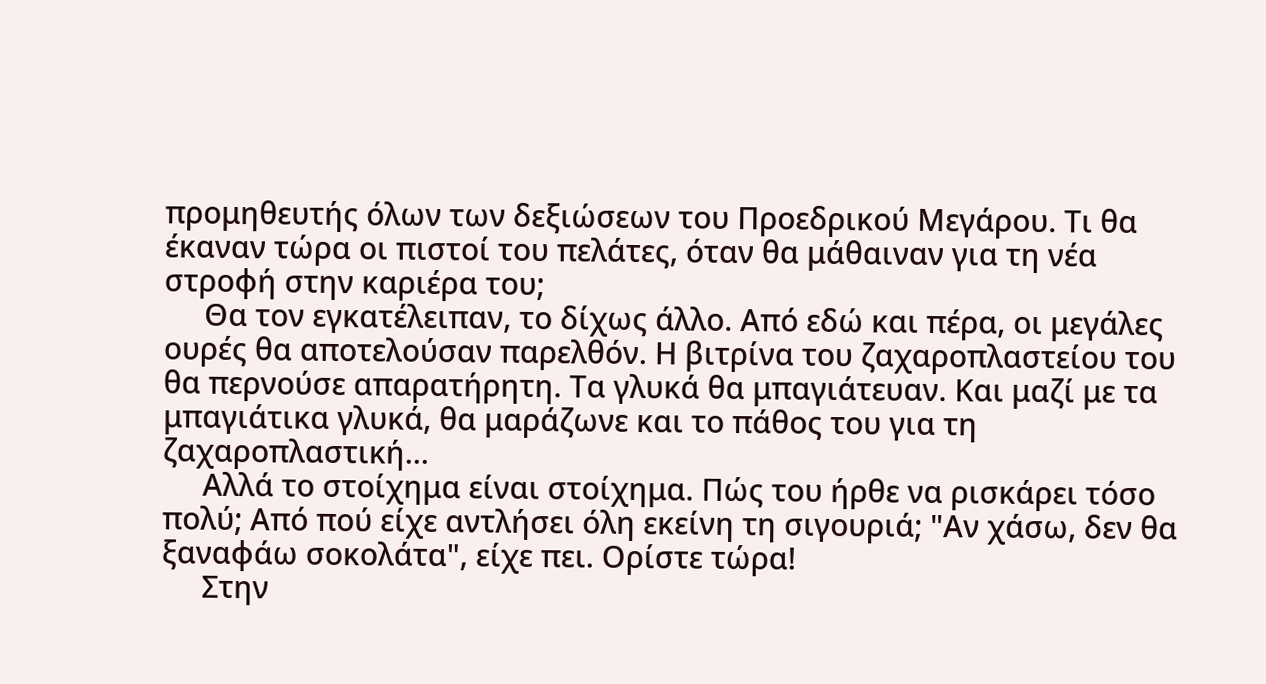προμηθευτής όλων των δεξιώσεων του Προεδρικού Μεγάρου. Τι θα έκαναν τώρα οι πιστοί του πελάτες, όταν θα μάθαιναν για τη νέα στροφή στην καριέρα του;
     Θα τον εγκατέλειπαν, το δίχως άλλο. Από εδώ και πέρα, οι μεγάλες ουρές θα αποτελούσαν παρελθόν. Η βιτρίνα του ζαχαροπλαστείου του θα περνούσε απαρατήρητη. Τα γλυκά θα μπαγιάτευαν. Και μαζί με τα μπαγιάτικα γλυκά, θα μαράζωνε και το πάθος του για τη ζαχαροπλαστική...
     Αλλά το στοίχημα είναι στοίχημα. Πώς του ήρθε να ρισκάρει τόσο πολύ; Από πού είχε αντλήσει όλη εκείνη τη σιγουριά; "Αν χάσω, δεν θα ξαναφάω σοκολάτα", είχε πει. Ορίστε τώρα!
     Στην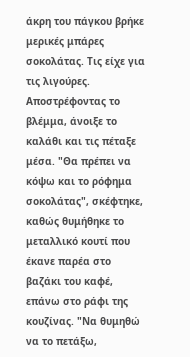άκρη του πάγκου βρήκε μερικές μπάρες σοκολάτας. Τις είχε για τις λιγούρες. Αποστρέφοντας το βλέμμα, άνοιξε το καλάθι και τις πέταξε μέσα. "Θα πρέπει να κόψω και το ρόφημα σοκολάτας", σκέφτηκε, καθώς θυμήθηκε το μεταλλικό κουτί που έκανε παρέα στο βαζάκι του καφέ, επάνω στο ράφι της κουζίνας. "Να θυμηθώ να το πετάξω,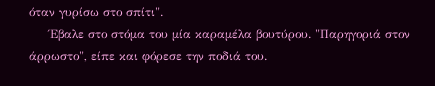όταν γυρίσω στο σπίτι".
     Έβαλε στο στόμα του μία καραμέλα βουτύρου. "Παρηγοριά στον άρρωστο", είπε και φόρεσε την ποδιά του.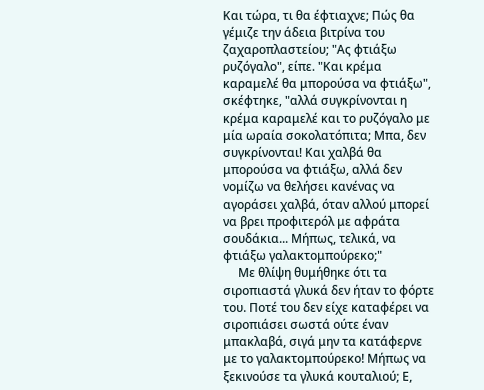Και τώρα, τι θα έφτιαχνε; Πώς θα γέμιζε την άδεια βιτρίνα του ζαχαροπλαστείου; "Ας φτιάξω ρυζόγαλο", είπε. "Και κρέμα καραμελέ θα μπορούσα να φτιάξω", σκέφτηκε, "αλλά συγκρίνονται η κρέμα καραμελέ και το ρυζόγαλο με μία ωραία σοκολατόπιτα; Μπα, δεν συγκρίνονται! Και χαλβά θα μπορούσα να φτιάξω, αλλά δεν νομίζω να θελήσει κανένας να αγοράσει χαλβά, όταν αλλού μπορεί να βρει προφιτερόλ με αφράτα σουδάκια... Μήπως, τελικά, να φτιάξω γαλακτομπούρεκο;"
     Με θλίψη θυμήθηκε ότι τα σιροπιαστά γλυκά δεν ήταν το φόρτε του. Ποτέ του δεν είχε καταφέρει να σιροπιάσει σωστά ούτε έναν μπακλαβά, σιγά μην τα κατάφερνε με το γαλακτομπούρεκο! Μήπως να ξεκινούσε τα γλυκά κουταλιού; Ε,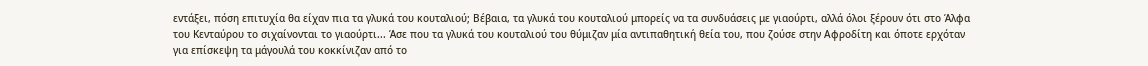εντάξει, πόση επιτυχία θα είχαν πια τα γλυκά του κουταλιού; Βέβαια, τα γλυκά του κουταλιού μπορείς να τα συνδυάσεις με γιαούρτι, αλλά όλοι ξέρουν ότι στο Άλφα του Κενταύρου το σιχαίνονται το γιαούρτι... Άσε που τα γλυκά του κουταλιού του θύμιζαν μία αντιπαθητική θεία του, που ζούσε στην Αφροδίτη και όποτε ερχόταν για επίσκεψη τα μάγουλά του κοκκίνιζαν από το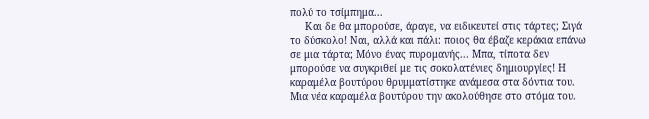πολύ το τσίμπημα...
     Και δε θα μπορούσε, άραγε, να ειδικευτεί στις τάρτες; Σιγά το δύσκολο! Ναι, αλλά και πάλι: ποιος θα έβαζε κεράκια επάνω σε μια τάρτα; Μόνο ένας πυρομανής... Μπα, τίποτα δεν μπορούσε να συγκριθεί με τις σοκολατένιες δημιουργίες! Η καραμέλα βουτύρου θρυμματίστηκε ανάμεσα στα δόντια του. Μια νέα καραμέλα βουτύρου την ακολούθησε στο στόμα του.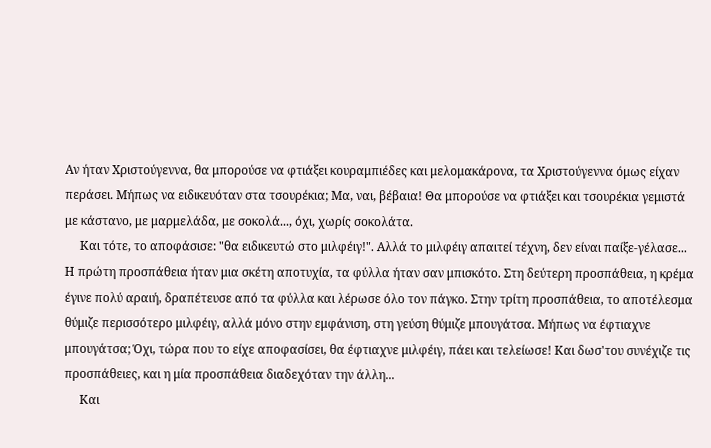Αν ήταν Χριστούγεννα, θα μπορούσε να φτιάξει κουραμπιέδες και μελομακάρονα, τα Χριστούγεννα όμως είχαν περάσει. Μήπως να ειδικευόταν στα τσουρέκια; Μα, ναι, βέβαια! Θα μπορούσε να φτιάξει και τσουρέκια γεμιστά με κάστανο, με μαρμελάδα, με σοκολά..., όχι, χωρίς σοκολάτα.
     Και τότε, το αποφάσισε: "θα ειδικευτώ στο μιλφέιγ!". Αλλά το μιλφέιγ απαιτεί τέχνη, δεν είναι παίξε-γέλασε... Η πρώτη προσπάθεια ήταν μια σκέτη αποτυχία, τα φύλλα ήταν σαν μπισκότο. Στη δεύτερη προσπάθεια, η κρέμα έγινε πολύ αραιή, δραπέτευσε από τα φύλλα και λέρωσε όλο τον πάγκο. Στην τρίτη προσπάθεια, το αποτέλεσμα θύμιζε περισσότερο μιλφέιγ, αλλά μόνο στην εμφάνιση, στη γεύση θύμιζε μπουγάτσα. Μήπως να έφτιαχνε μπουγάτσα; Όχι, τώρα που το είχε αποφασίσει, θα έφτιαχνε μιλφέιγ, πάει και τελείωσε! Και δωσ'του συνέχιζε τις προσπάθειες, και η μία προσπάθεια διαδεχόταν την άλλη...
     Και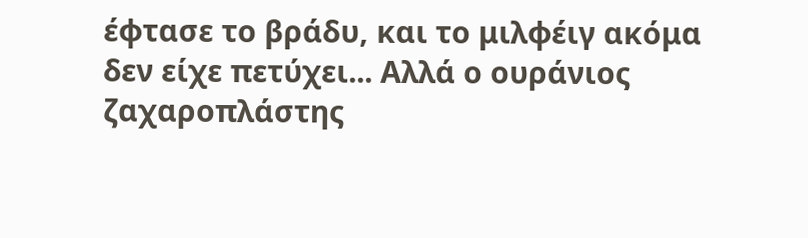έφτασε το βράδυ, και το μιλφέιγ ακόμα δεν είχε πετύχει... Αλλά ο ουράνιος ζαχαροπλάστης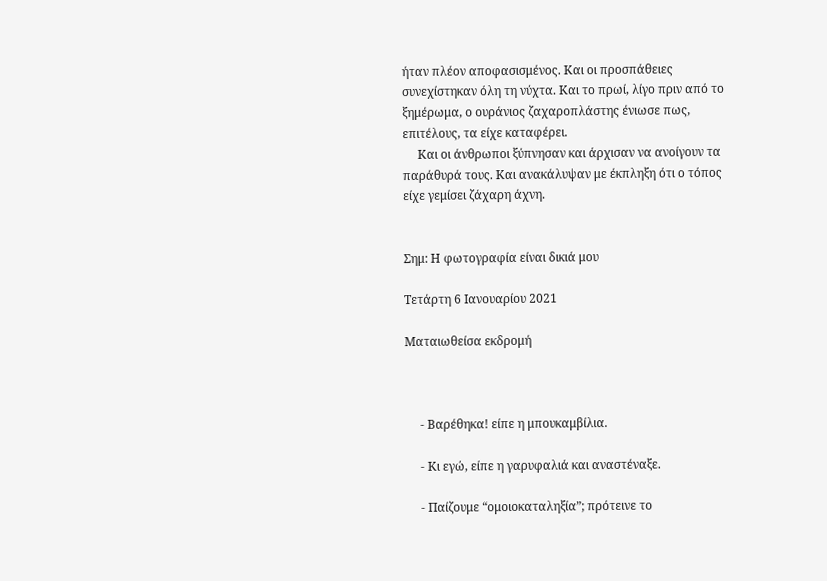ήταν πλέον αποφασισμένος. Και οι προσπάθειες συνεχίστηκαν όλη τη νύχτα. Και το πρωί, λίγο πριν από το ξημέρωμα, ο ουράνιος ζαχαροπλάστης ένιωσε πως, επιτέλους, τα είχε καταφέρει.
     Και οι άνθρωποι ξύπνησαν και άρχισαν να ανοίγουν τα παράθυρά τους. Και ανακάλυψαν με έκπληξη ότι ο τόπος είχε γεμίσει ζάχαρη άχνη.


Σημ: Η φωτογραφία είναι δικιά μου

Τετάρτη 6 Ιανουαρίου 2021

Ματαιωθείσα εκδρομή



     - Βαρέθηκα! είπε η μπουκαμβίλια.

     - Κι εγώ, είπε η γαρυφαλιά και αναστέναξε.

     - Παίζουμε “ομοιοκαταληξία”; πρότεινε το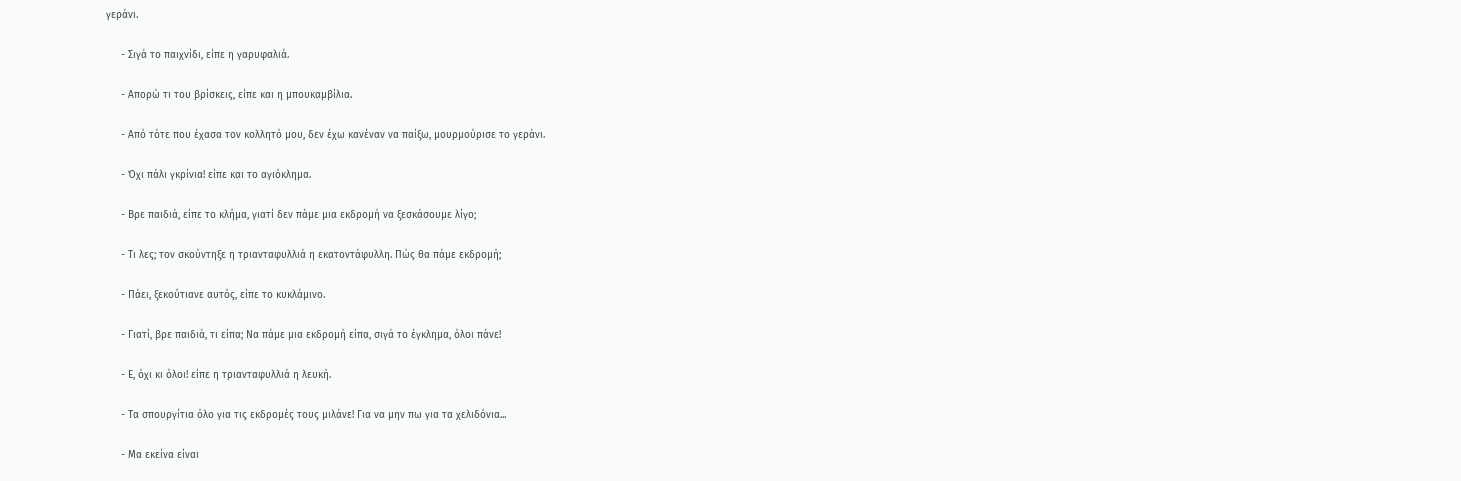γεράνι.

     - Σιγά το παιχνίδι, είπε η γαρυφαλιά.

     - Απορώ τι του βρίσκεις, είπε και η μπουκαμβίλια.

     - Από τότε που έχασα τον κολλητό μου, δεν έχω κανέναν να παίξω, μουρμούρισε το γεράνι.

     - Όχι πάλι γκρίνια! είπε και το αγιόκλημα.

     - Βρε παιδιά, είπε το κλήμα, γιατί δεν πάμε μια εκδρομή να ξεσκάσουμε λίγο;

     - Τι λες; τον σκούντηξε η τριανταφυλλιά η εκατοντάφυλλη. Πώς θα πάμε εκδρομή;

     - Πάει, ξεκούτιανε αυτός, είπε το κυκλάμινο.

     - Γιατί, βρε παιδιά, τι είπα; Να πάμε μια εκδρομή είπα, σιγά το έγκλημα, όλοι πάνε!

     - Ε, όχι κι όλοι! είπε η τριανταφυλλιά η λευκή.

     - Τα σπουργίτια όλο για τις εκδρομές τους μιλάνε! Για να μην πω για τα χελιδόνια...

     - Μα εκείνα είναι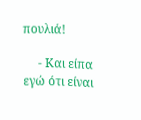πουλιά!

     - Και είπα εγώ ότι είναι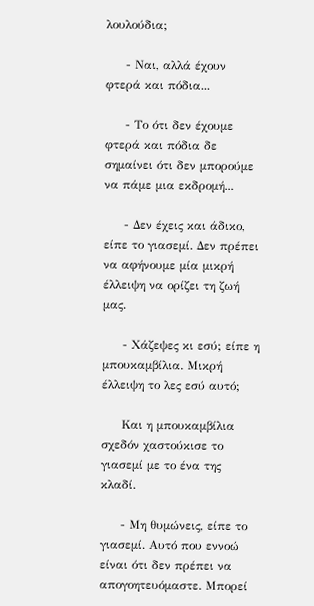λουλούδια;

     - Ναι, αλλά έχουν φτερά και πόδια...

     - Το ότι δεν έχουμε φτερά και πόδια δε σημαίνει ότι δεν μπορούμε να πάμε μια εκδρομή...

     - Δεν έχεις και άδικο, είπε το γιασεμί. Δεν πρέπει να αφήνουμε μία μικρή έλλειψη να ορίζει τη ζωή μας.

     - Χάζεψες κι εσύ; είπε η μπουκαμβίλια. Μικρή έλλειψη το λες εσύ αυτό;

     Και η μπουκαμβίλια σχεδόν χαστούκισε το γιασεμί με το ένα της κλαδί.

     - Μη θυμώνεις, είπε το γιασεμί. Αυτό που εννοώ είναι ότι δεν πρέπει να απογοητευόμαστε. Μπορεί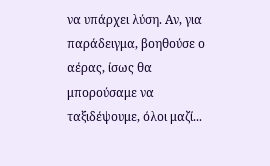να υπάρχει λύση. Αν, για παράδειγμα, βοηθούσε ο αέρας, ίσως θα μπορούσαμε να ταξιδέψουμε, όλοι μαζί...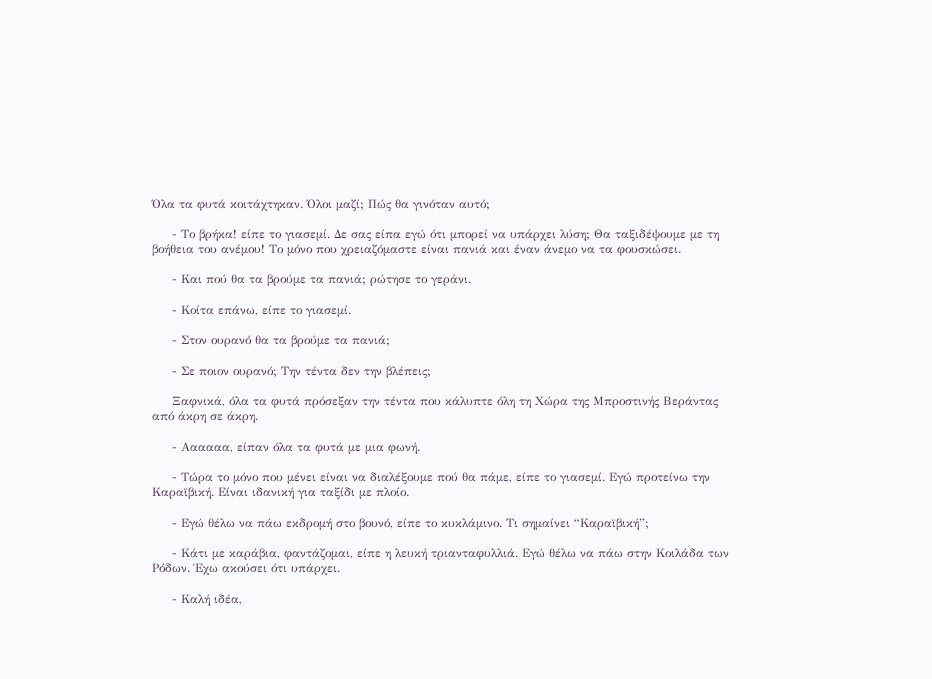Όλα τα φυτά κοιτάχτηκαν. Όλοι μαζί; Πώς θα γινόταν αυτό;

     - Το βρήκα! είπε το γιασεμί. Δε σας είπα εγώ ότι μπορεί να υπάρχει λύση; Θα ταξιδέψουμε με τη βοήθεια του ανέμου! Το μόνο που χρειαζόμαστε είναι πανιά και έναν άνεμο να τα φουσκώσει.

     - Και πού θα τα βρούμε τα πανιά; ρώτησε το γεράνι.

     - Κοίτα επάνω, είπε το γιασεμί.

     - Στον ουρανό θα τα βρούμε τα πανιά;

     - Σε ποιον ουρανό; Την τέντα δεν την βλέπεις;

     Ξαφνικά, όλα τα φυτά πρόσεξαν την τέντα που κάλυπτε όλη τη Χώρα της Μπροστινής Βεράντας από άκρη σε άκρη.

     - Αααααα, είπαν όλα τα φυτά με μια φωνή.

     - Τώρα το μόνο που μένει είναι να διαλέξουμε πού θα πάμε, είπε το γιασεμί. Εγώ προτείνω την Καραϊβική. Είναι ιδανική για ταξίδι με πλοίο.

     - Εγώ θέλω να πάω εκδρομή στο βουνό, είπε το κυκλάμινο. Τι σημαίνει “Καραϊβική”;

     - Κάτι με καράβια, φαντάζομαι, είπε η λευκή τριανταφυλλιά. Εγώ θέλω να πάω στην Κοιλάδα των Ρόδων. Έχω ακούσει ότι υπάρχει.

     - Καλή ιδέα,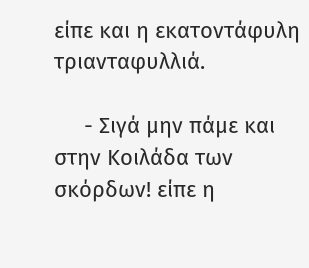είπε και η εκατοντάφυλη τριανταφυλλιά.

     - Σιγά μην πάμε και στην Κοιλάδα των σκόρδων! είπε η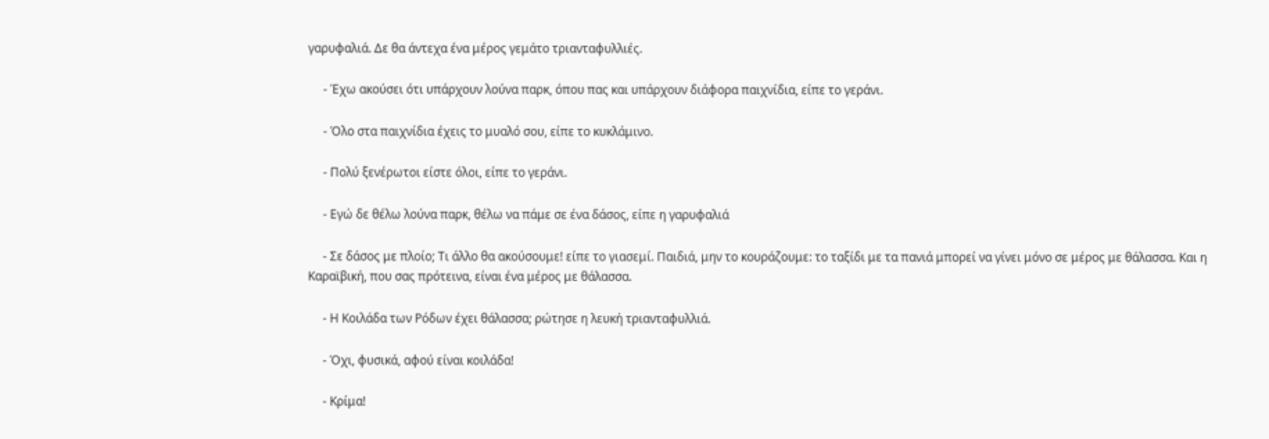γαρυφαλιά. Δε θα άντεχα ένα μέρος γεμάτο τριανταφυλλιές.

     - Έχω ακούσει ότι υπάρχουν λούνα παρκ, όπου πας και υπάρχουν διάφορα παιχνίδια, είπε το γεράνι.

     - Όλο στα παιχνίδια έχεις το μυαλό σου, είπε το κυκλάμινο.

     - Πολύ ξενέρωτοι είστε όλοι, είπε το γεράνι.

     - Εγώ δε θέλω λούνα παρκ, θέλω να πάμε σε ένα δάσος, είπε η γαρυφαλιά

     - Σε δάσος με πλοίο; Τι άλλο θα ακούσουμε! είπε το γιασεμί. Παιδιά, μην το κουράζουμε: το ταξίδι με τα πανιά μπορεί να γίνει μόνο σε μέρος με θάλασσα. Και η Καραϊβική, που σας πρότεινα, είναι ένα μέρος με θάλασσα.

     - Η Κοιλάδα των Ρόδων έχει θάλασσα; ρώτησε η λευκή τριανταφυλλιά.

     - Όχι, φυσικά, αφού είναι κοιλάδα!

     - Κρίμα!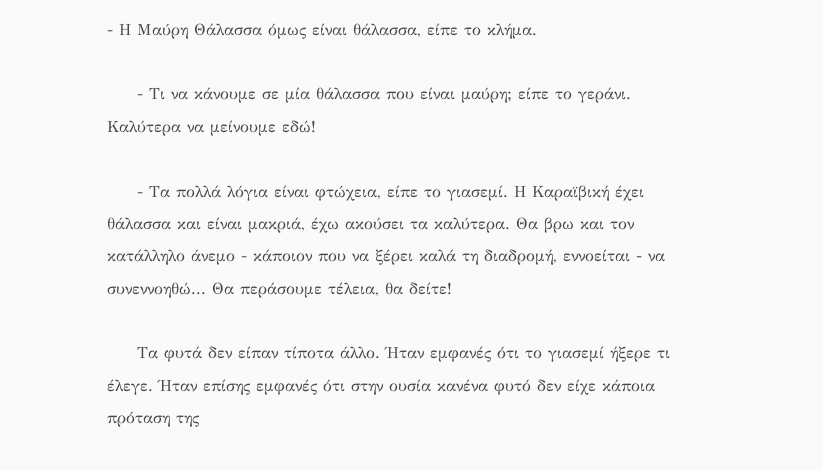- Η Μαύρη Θάλασσα όμως είναι θάλασσα, είπε το κλήμα.

     - Τι να κάνουμε σε μία θάλασσα που είναι μαύρη; είπε το γεράνι. Καλύτερα να μείνουμε εδώ!

     - Τα πολλά λόγια είναι φτώχεια, είπε το γιασεμί. Η Καραϊβική έχει θάλασσα και είναι μακριά, έχω ακούσει τα καλύτερα. Θα βρω και τον κατάλληλο άνεμο - κάποιον που να ξέρει καλά τη διαδρομή, εννοείται - να συνεννοηθώ... Θα περάσουμε τέλεια, θα δείτε!

     Τα φυτά δεν είπαν τίποτα άλλο. Ήταν εμφανές ότι το γιασεμί ήξερε τι έλεγε. Ήταν επίσης εμφανές ότι στην ουσία κανένα φυτό δεν είχε κάποια πρόταση της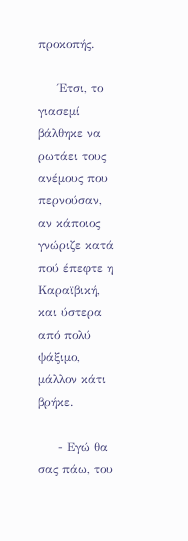προκοπής.

     Έτσι, το γιασεμί βάλθηκε να ρωτάει τους ανέμους που περνούσαν, αν κάποιος γνώριζε κατά πού έπεφτε η Καραϊβική, και ύστερα από πολύ ψάξιμο, μάλλον κάτι βρήκε.

     - Εγώ θα σας πάω, του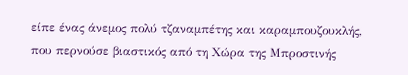είπε ένας άνεμος πολύ τζαναμπέτης και καραμπουζουκλής, που περνούσε βιαστικός από τη Χώρα της Μπροστινής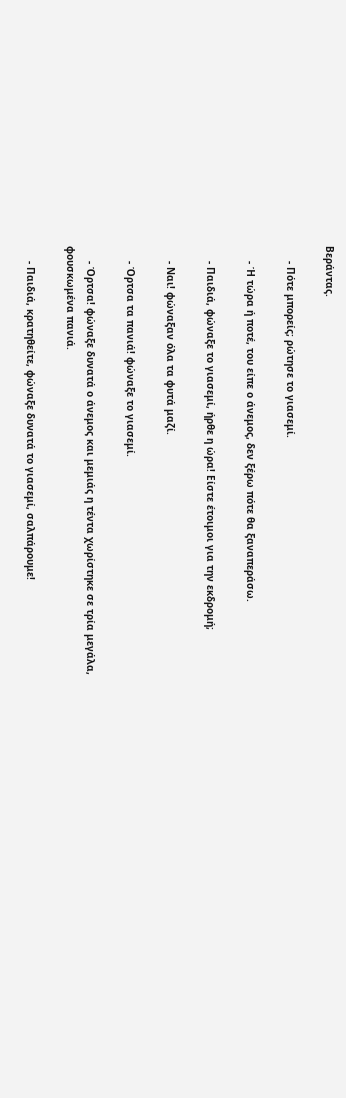Βεράντας.

     - Πότε μπορείς; ρώτησε το γιασεμί.

     - Ή τώρα ή ποτέ, του είπε ο άνεμος, δεν ξέρω πότε θα ξαναπεράσω.

     - Παιδιά, φώναξε το γιασεμί, ήρθε η ώρα! Είστε έτοιμοι για την εκδρομή;

     - Ναι! φώναξαν όλα τα φυτά μαζί.

     - Όρτσα τα πανιά! φώναξε το γιασεμί.

     - Όρτσα! φώναξε δυνατά ο άνεμος και μεμιάς η τέντα χωρίστηκε σε τρία μεγάλα, φουσκωμένα πανιά.

     - Παιδιά, κρατηθείτε, φώναξε δυνατά το γιασεμί, σαλπάρουμε!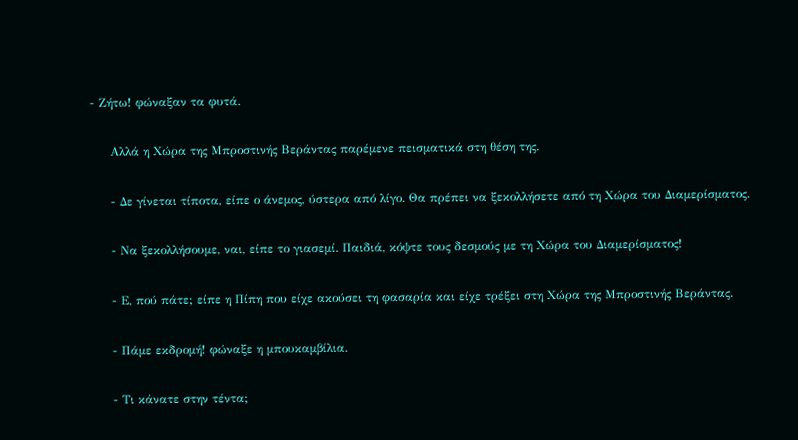- Ζήτω! φώναξαν τα φυτά.

     Αλλά η Χώρα της Μπροστινής Βεράντας παρέμενε πεισματικά στη θέση της.

     - Δε γίνεται τίποτα, είπε ο άνεμος, ύστερα από λίγο. Θα πρέπει να ξεκολλήσετε από τη Χώρα του Διαμερίσματος.

     - Να ξεκολλήσουμε, ναι, είπε το γιασεμί. Παιδιά, κόψτε τους δεσμούς με τη Χώρα του Διαμερίσματος!

     - Ε, πού πάτε; είπε η Πίπη που είχε ακούσει τη φασαρία και είχε τρέξει στη Χώρα της Μπροστινής Βεράντας.

     - Πάμε εκδρομή! φώναξε η μπουκαμβίλια.

     - Τι κάνατε στην τέντα;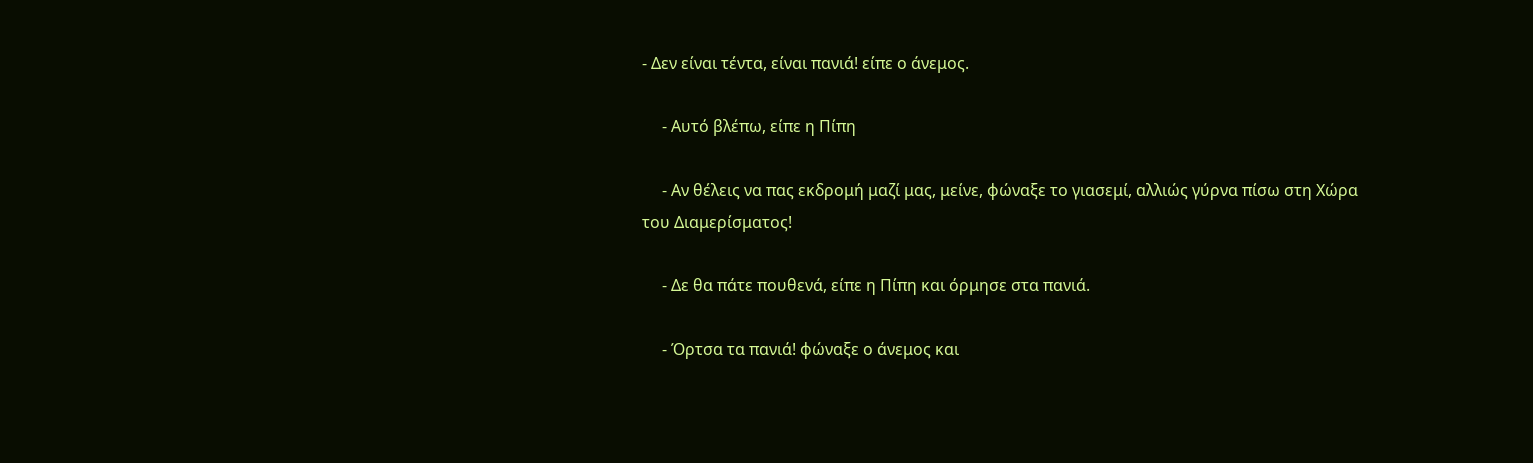- Δεν είναι τέντα, είναι πανιά! είπε ο άνεμος.

     - Αυτό βλέπω, είπε η Πίπη

     - Αν θέλεις να πας εκδρομή μαζί μας, μείνε, φώναξε το γιασεμί, αλλιώς γύρνα πίσω στη Χώρα του Διαμερίσματος!

     - Δε θα πάτε πουθενά, είπε η Πίπη και όρμησε στα πανιά.

     - Όρτσα τα πανιά! φώναξε ο άνεμος και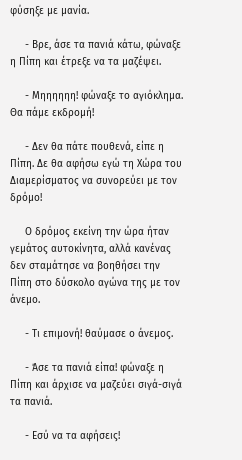φύσηξε με μανία.

     - Βρε, άσε τα πανιά κάτω, φώναξε η Πίπη και έτρεξε να τα μαζέψει.

     - Μηηηηηη! φώναξε το αγιόκλημα. Θα πάμε εκδρομή!

     - Δεν θα πάτε πουθενά, είπε η Πίπη. Δε θα αφήσω εγώ τη Χώρα του Διαμερίσματος να συνορεύει με τον δρόμο!

     Ο δρόμος εκείνη την ώρα ήταν γεμάτος αυτοκίνητα, αλλά κανένας δεν σταμάτησε να βοηθήσει την Πίπη στο δύσκολο αγώνα της με τον άνεμο.

     - Τι επιμονή! θαύμασε ο άνεμος.

     - Άσε τα πανιά είπα! φώναξε η Πίπη και άρχισε να μαζεύει σιγά-σιγά τα πανιά.

     - Εσύ να τα αφήσεις!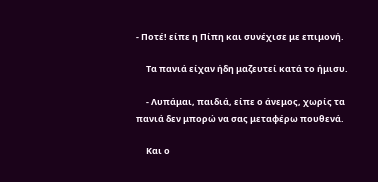- Ποτέ! είπε η Πίπη και συνέχισε με επιμονή.

     Τα πανιά είχαν ήδη μαζευτεί κατά το ήμισυ.

     - Λυπάμαι, παιδιά, είπε ο άνεμος, χωρίς τα πανιά δεν μπορώ να σας μεταφέρω πουθενά.

     Και ο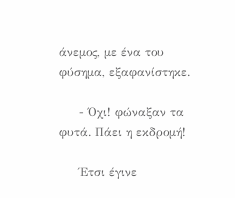άνεμος, με ένα του φύσημα, εξαφανίστηκε.

     - Όχι! φώναξαν τα φυτά. Πάει η εκδρομή!

     Έτσι έγινε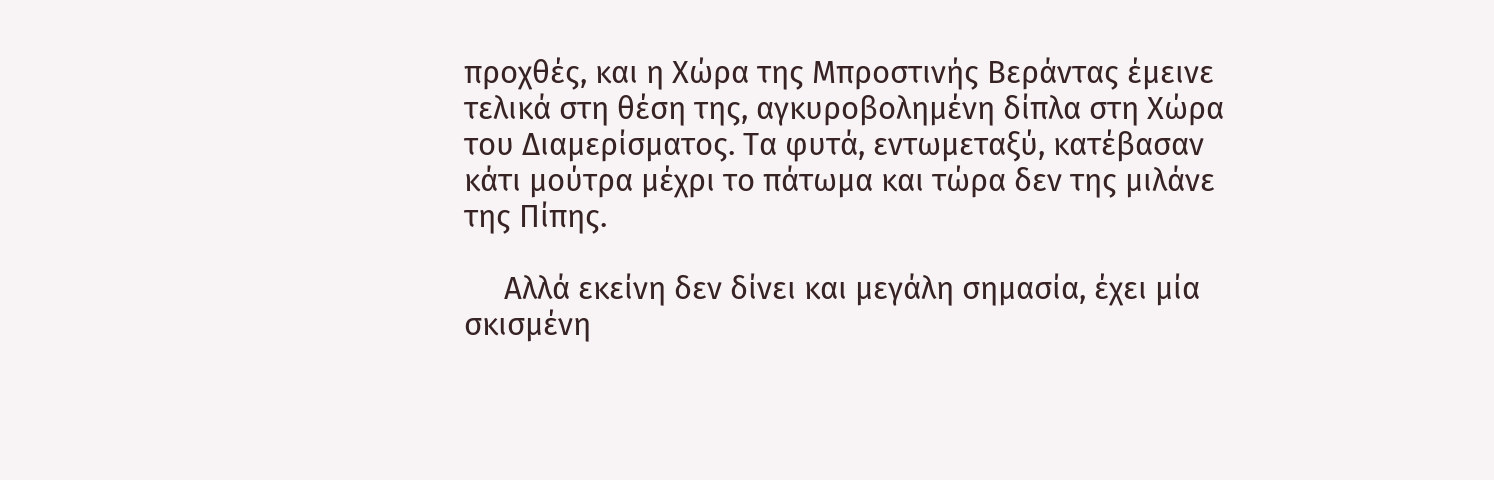προχθές, και η Χώρα της Μπροστινής Βεράντας έμεινε τελικά στη θέση της, αγκυροβολημένη δίπλα στη Χώρα του Διαμερίσματος. Τα φυτά, εντωμεταξύ, κατέβασαν κάτι μούτρα μέχρι το πάτωμα και τώρα δεν της μιλάνε της Πίπης.

     Αλλά εκείνη δεν δίνει και μεγάλη σημασία, έχει μία σκισμένη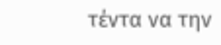τέντα να την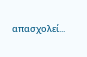απασχολεί...